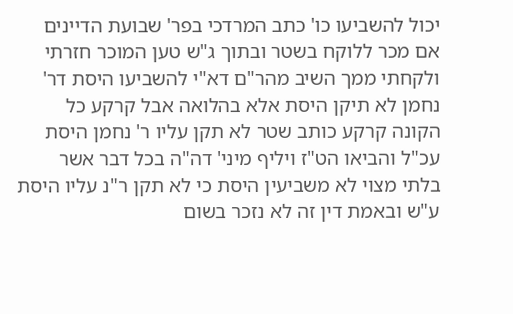יכול להשביעו כו' כתב המרדכי בפר' שבועת הדיינים אם מכר ללוקח בשטר ובתוך ג"ש טען המוכר חזרתי ולקחתי ממך השיב מהר"ם דא"י להשביעו היסת דר' נחמן לא תיקן היסת אלא בהלואה אבל קרקע כל הקונה קרקע כותב שטר לא תקן עליו ר' נחמן היסת עכ"ל והביאו הט"ז ויליף מיני' דה"ה בכל דבר אשר בלתי מצוי לא משביעין היסת כי לא תקן ר"נ עליו היסת ע"ש ובאמת דין זה לא נזכר בשום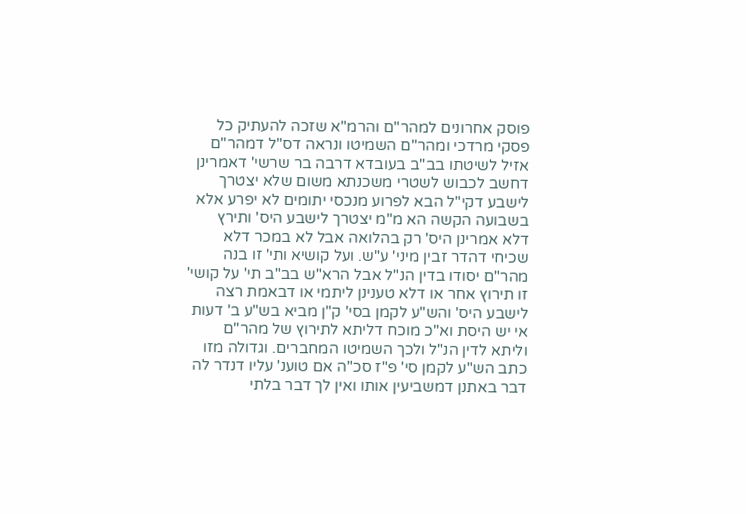פוסק אחרונים למהר"ם והרמ"א שזכה להעתיק כל פסקי מרדכי ומהר"ם השמיטו ונראה דס"ל דמהר"ם אזיל לשיטתו בב"ב בעובדא דרבה בר שרשי' דאמרינן דחשב לכבוש לשטרי משכנתא משום שלא יצטרך לישבע דקי"ל הבא לפרוע מנכסי יתומים לא יפרע אלא בשבועה הקשה הא מ"מ יצטרך לישבע היס' ותירץ דלא אמרינן היס' רק בהלואה אבל לא במכר דלא שכיחי דהדר זבין מיני' ע"ש. ועל קושיא ותי' זו בנה מהר"ם יסודו בדין הנ"ל אבל הרא"ש בב"ב תי' על קושי' זו תירוץ אחר או דלא טענינן ליתמי או דבאמת רצה לישבע היס' והש"ע לקמן בסי' ק"ן מביא בש"ע ב' דעות אי יש היסת וא"כ מוכח דליתא לתירוץ של מהר"ם וליתא לדין הנ"ל ולכך השמיטו המחברים. וגדולה מזו כתב הש"ע לקמן סי' פ"ז סכ"ה אם טוענ' עליו דנדר לה דבר באתנן דמשביעין אותו ואין לך דבר בלתי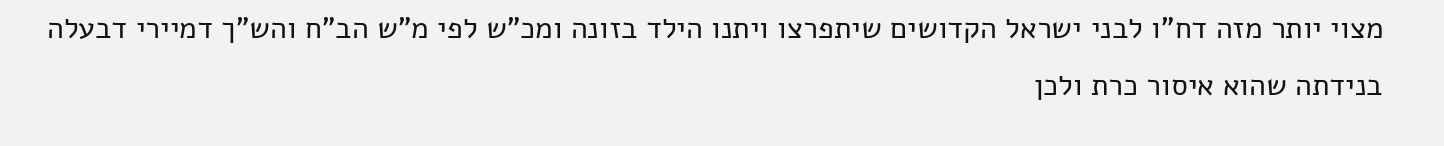מצוי יותר מזה דח"ו לבני ישראל הקדושים שיתפרצו ויתנו הילד בזונה ומכ"ש לפי מ"ש הב"ח והש"ך דמיירי דבעלה בנידתה שהוא איסור כרת ולכן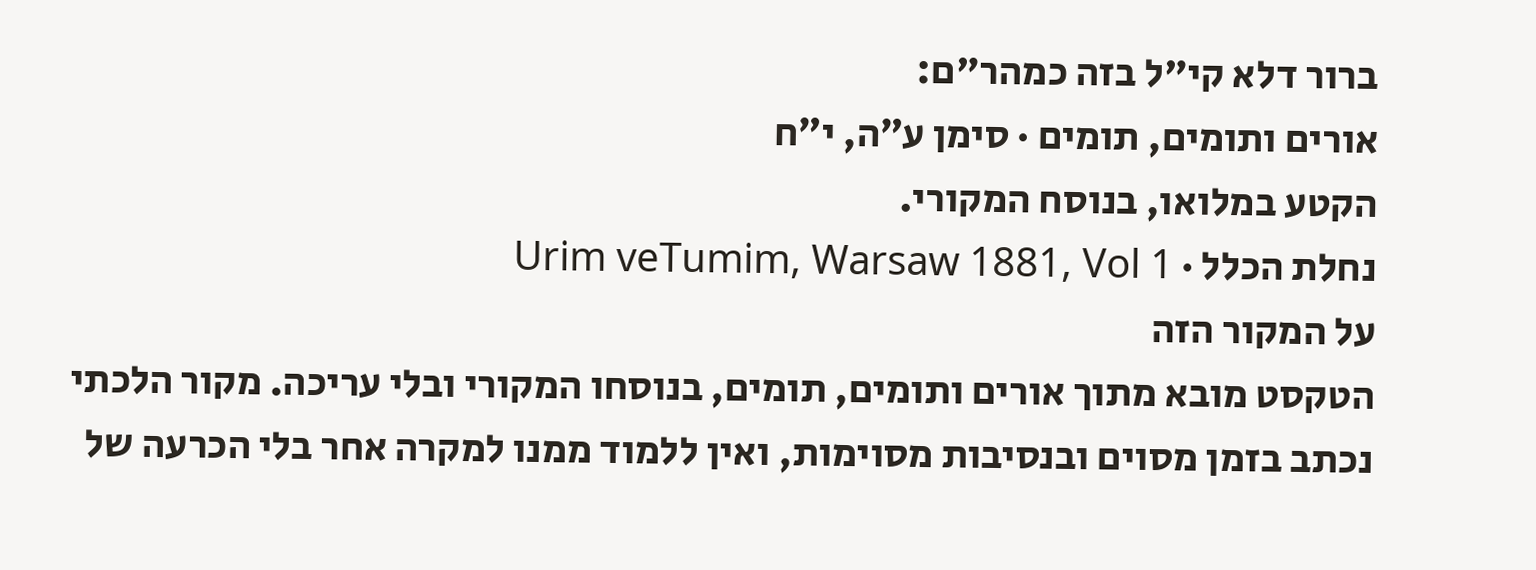ברור דלא קי"ל בזה כמהר"ם:
אורים ותומים, תומים · סימן ע״ה, י״ח
הקטע במלואו, בנוסח המקורי.
נחלת הכלל · Urim veTumim, Warsaw 1881, Vol 1
על המקור הזה
הטקסט מובא מתוך אורים ותומים, תומים, בנוסחו המקורי ובלי עריכה. מקור הלכתי נכתב בזמן מסוים ובנסיבות מסוימות, ואין ללמוד ממנו למקרה אחר בלי הכרעה של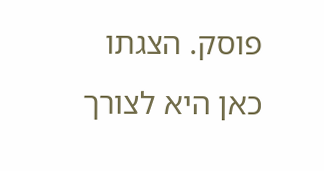פוסק. הצגתו כאן היא לצורך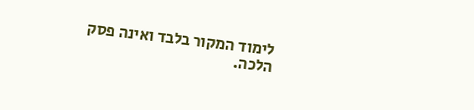לימוד המקור בלבד ואינה פסק הלכה.